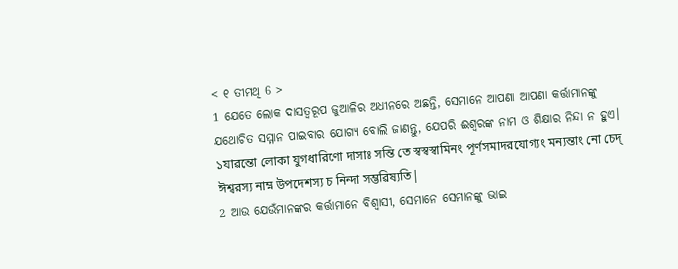< ୧ ତୀମଥି 6 >
1 ଯେତେ ଲୋକ ଦାସତ୍ୱରୂପ ଜୁଆଳିର ଅଧୀନରେ ଅଛନ୍ତି, ସେମାନେ ଆପଣା ଆପଣା କର୍ତ୍ତାମାନଙ୍କୁ ଯଥୋଚିତ ସମ୍ମାନ ପାଇବାର ଯୋଗ୍ୟ ବୋଲି ଜାଣନ୍ତୁ, ଯେପରି ଈଶ୍ବରଙ୍କ ନାମ ଓ ଶିକ୍ଷାର ନିନ୍ଦା ନ ହୁଏ।
১যাৱন্তো লোকা যুগধারিণো দাসাঃ সন্তি তে স্ৱস্ৱস্ৱামিনং পূর্ণসমাদরযোগ্যং মন্যন্তাং নো চেদ্ ঈশ্ৱরস্য নাম্ন উপদেশস্য চ নিন্দা সম্ভৱিষ্যতি|
2 ଆଉ ଯେଉଁମାନଙ୍କର କର୍ତ୍ତାମାନେ ବିଶ୍ୱାସୀ, ସେମାନେ ସେମାନଙ୍କୁ ଭାଇ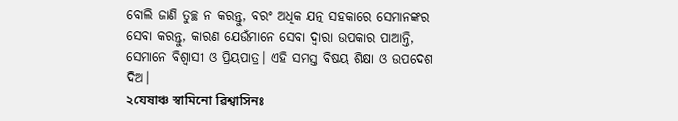ବୋଲି ଜାଣି ତୁଚ୍ଛ ନ କରନ୍ତୁ, ବରଂ ଅଧିକ ଯତ୍ନ ସହକାରେ ସେମାନଙ୍କର ସେବା କରନ୍ତୁ, କାରଣ ଯେଉଁମାନେ ସେବା ଦ୍ୱାରା ଉପକାର ପାଆନ୍ତି, ସେମାନେ ବିଶ୍ୱାସୀ ଓ ପ୍ରିୟପାତ୍ର। ଏହି ସମସ୍ତ ବିଷୟ ଶିକ୍ଷା ଓ ଉପଦେଶ ଦିଅ।
২যেষাঞ্চ স্ৱামিনো ৱিশ্ৱাসিনঃ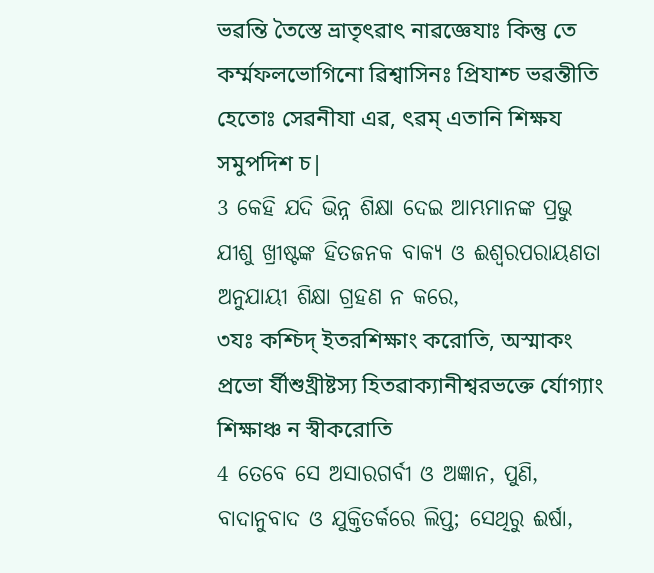ভৱন্তি তৈস্তে ভ্রাতৃৎৱাৎ নাৱজ্ঞেযাঃ কিন্তু তে কর্ম্মফলভোগিনো ৱিশ্ৱাসিনঃ প্রিযাশ্চ ভৱন্তীতি হেতোঃ সেৱনীযা এৱ, ৎৱম্ এতানি শিক্ষয সমুপদিশ চ|
3 କେହି ଯଦି ଭିନ୍ନ ଶିକ୍ଷା ଦେଇ ଆମ୍ଭମାନଙ୍କ ପ୍ରଭୁ ଯୀଶୁ ଖ୍ରୀଷ୍ଟଙ୍କ ହିତଜନକ ବାକ୍ୟ ଓ ଈଶ୍ବରପରାୟଣତା ଅନୁଯାୟୀ ଶିକ୍ଷା ଗ୍ରହଣ ନ କରେ,
৩যঃ কশ্চিদ্ ইতরশিক্ষাং করোতি, অস্মাকং প্রভো র্যীশুখ্রীষ্টস্য হিতৱাক্যানীশ্ৱরভক্তে র্যোগ্যাং শিক্ষাঞ্চ ন স্ৱীকরোতি
4 ତେବେ ସେ ଅସାରଗର୍ବୀ ଓ ଅଜ୍ଞାନ, ପୁଣି, ବାଦାନୁବାଦ ଓ ଯୁକ୍ତିତର୍କରେ ଲିପ୍ତ; ସେଥିରୁ ଈର୍ଷା,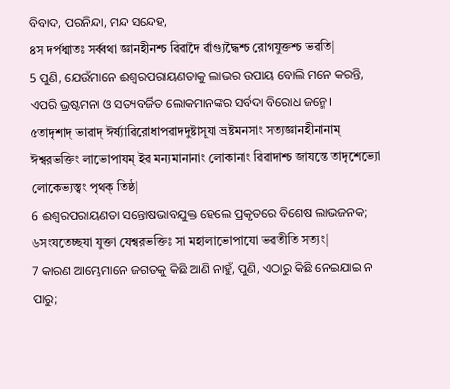ବିବାଦ, ପରନିନ୍ଦା, ମନ୍ଦ ସନ୍ଦେହ,
৪স দর্পধ্মাতঃ সর্ৱ্ৱথা জ্ঞানহীনশ্চ ৱিৱাদৈ র্ৱাগ্যুদ্ধৈশ্চ রোগযুক্তশ্চ ভৱতি|
5 ପୁଣି, ଯେଉଁମାନେ ଈଶ୍ବରପରାୟଣତାକୁ ଲାଭର ଉପାୟ ବୋଲି ମନେ କରନ୍ତି, ଏପରି ଭ୍ରଷ୍ଟମନା ଓ ସତ୍ୟବର୍ଜିତ ଲୋକମାନଙ୍କର ସର୍ବଦା ବିରୋଧ ଜନ୍ମେ।
৫তাদৃশাদ্ ভাৱাদ্ ঈর্ষ্যাৱিরোধাপৱাদদুষ্টাসূযা ভ্রষ্টমনসাং সত্যজ্ঞানহীনানাম্ ঈশ্ৱরভক্তিং লাভোপাযম্ ইৱ মন্যমানানাং লোকানাং ৱিৱাদাশ্চ জাযন্তে তাদৃশেভ্যো লোকেভ্যস্ত্ৱং পৃথক্ তিষ্ঠ|
6 ଈଶ୍ବରପରାୟଣତା ସନ୍ତୋଷଭାବଯୁକ୍ତ ହେଲେ ପ୍ରକୃତରେ ବିଶେଷ ଲାଭଜନକ;
৬সংযতেচ্ছযা যুক্তা যেশ্ৱরভক্তিঃ সা মহালাভোপাযো ভৱতীতি সত্যং|
7 କାରଣ ଆମ୍ଭେମାନେ ଜଗତକୁ କିଛି ଆଣି ନାହୁଁ, ପୁଣି, ଏଠାରୁ କିଛି ନେଇଯାଇ ନ ପାରୁ;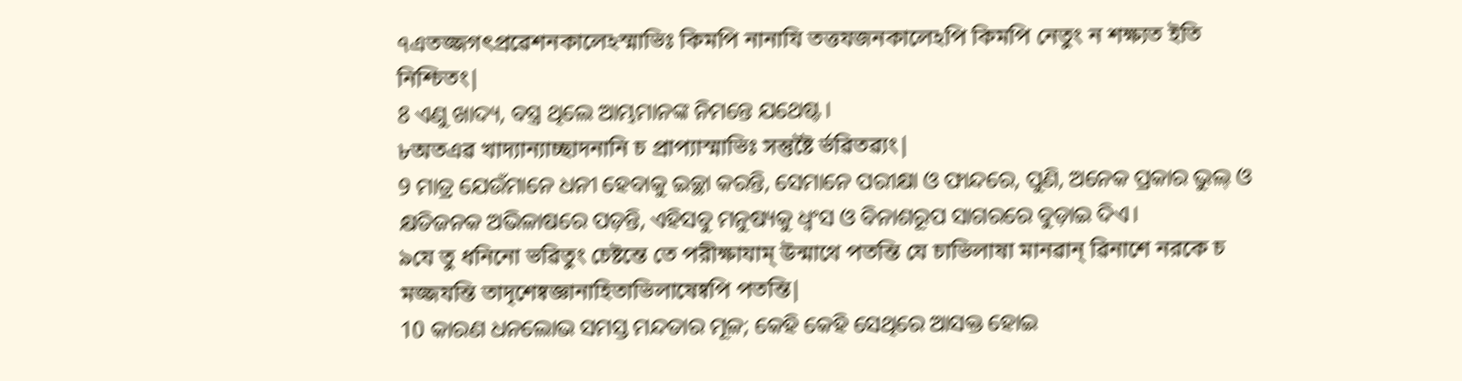৭এতজ্জগৎপ্রৱেশনকালেঽস্মাভিঃ কিমপি নানাযি তত্তযজনকালেঽপি কিমপি নেতুং ন শক্ষ্যত ইতি নিশ্চিতং|
8 ଏଣୁ ଖାଦ୍ୟ, ବସ୍ତ୍ର ଥିଲେ ଆମ୍ଭମାନଙ୍କ ନିମନ୍ତେ ଯଥେଷ୍ଟ।
৮অতএৱ খাদ্যান্যাচ্ছাদনানি চ প্রাপ্যাস্মাভিঃ সন্তুষ্টৈ র্ভৱিতৱ্যং|
9 ମାତ୍ର ଯେଉଁମାନେ ଧନୀ ହେବାକୁ ଇଚ୍ଛା କରନ୍ତି, ସେମାନେ ପରୀକ୍ଷା ଓ ଫାନ୍ଦରେ, ପୁଣି, ଅନେକ ପ୍ରକାର ଭୁଲ୍ ଓ କ୍ଷତିଜନକ ଅଭିଳାଷରେ ପଡ଼ନ୍ତି, ଏହିସବୁ ମନୁଷ୍ୟକୁ ଧ୍ୱଂସ ଓ ବିନାଶରୂପ ସାଗରରେ ବୁଡ଼ାଇ ଦିଏ।
৯যে তু ধনিনো ভৱিতুং চেষ্টন্তে তে পরীক্ষাযাম্ উন্মাথে পতন্তি যে চাভিলাষা মানৱান্ ৱিনাশে নরকে চ মজ্জযন্তি তাদৃশেষ্ৱজ্ঞানাহিতাভিলাষেষ্ৱপি পতন্তি|
10 କାରଣ ଧନଲୋଭ ସମସ୍ତ ମନ୍ଦତାର ମୂଳ; କେହି କେହି ସେଥିରେ ଆସକ୍ତ ହୋଇ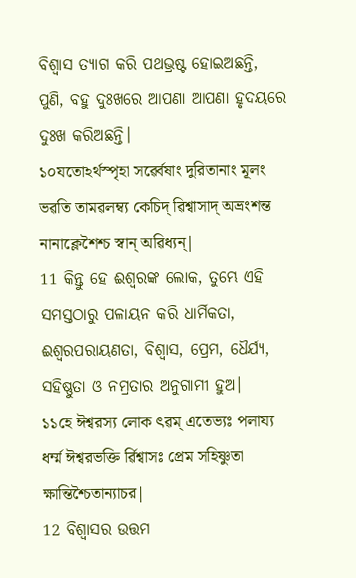ବିଶ୍ୱାସ ତ୍ୟାଗ କରି ପଥଭ୍ରଷ୍ଟ ହୋଇଅଛନ୍ତି, ପୁଣି, ବହୁ ଦୁଃଖରେ ଆପଣା ଆପଣା ହୃଦୟରେ ଦୁଃଖ କରିଅଛନ୍ତି।
১০যতোঽর্থস্পৃহা সর্ৱ্ৱেষাং দুরিতানাং মূলং ভৱতি তামৱলম্ব্য কেচিদ্ ৱিশ্ৱাসাদ্ অভ্রংশন্ত নানাক্লেশৈশ্চ স্ৱান্ অৱিধ্যন্|
11 କିନ୍ତୁ ହେ ଈଶ୍ବରଙ୍କ ଲୋକ, ତୁମ୍ଭେ ଏହି ସମସ୍ତଠାରୁ ପଳାୟନ କରି ଧାର୍ମିକତା, ଈଶ୍ବରପରାୟଣତା, ବିଶ୍ୱାସ, ପ୍ରେମ, ଧୈର୍ଯ୍ୟ, ସହିଷ୍ଣୁତା ଓ ନମ୍ରତାର ଅନୁଗାମୀ ହୁଅ।
১১হে ঈশ্ৱরস্য লোক ৎৱম্ এতেভ্যঃ পলায্য ধর্ম্ম ঈশ্ৱরভক্তি র্ৱিশ্ৱাসঃ প্রেম সহিষ্ণুতা ক্ষান্তিশ্চৈতান্যাচর|
12 ବିଶ୍ୱାସର ଉତ୍ତମ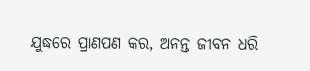ଯୁଦ୍ଧରେ ପ୍ରାଣପଣ କର, ଅନନ୍ତ ଜୀବନ ଧରି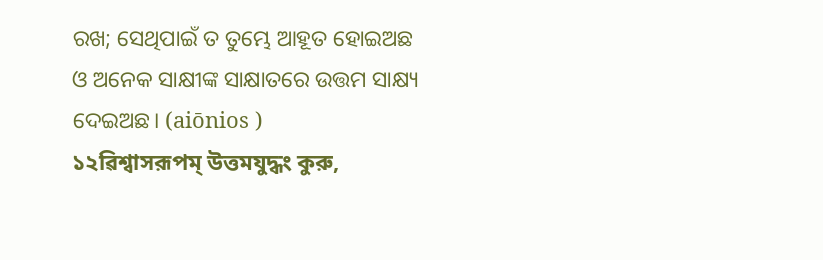ରଖ; ସେଥିପାଇଁ ତ ତୁମ୍ଭେ ଆହୂତ ହୋଇଅଛ ଓ ଅନେକ ସାକ୍ଷୀଙ୍କ ସାକ୍ଷାତରେ ଉତ୍ତମ ସାକ୍ଷ୍ୟ ଦେଇଅଛ। (aiōnios )
১২ৱিশ্ৱাসরূপম্ উত্তমযুদ্ধং কুরু,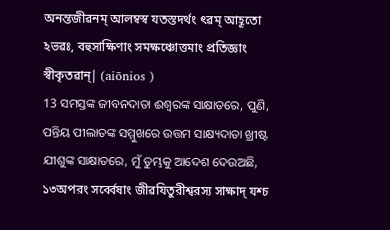অনন্তজীৱনম্ আলম্বস্ৱ যতস্তদর্থং ৎৱম্ আহূতো ঽভৱঃ, বহুসাক্ষিণাং সমক্ষঞ্চোত্তমাং প্রতিজ্ঞাং স্ৱীকৃতৱান্| (aiōnios )
13 ସମସ୍ତଙ୍କ ଜୀବନଦାତା ଈଶ୍ବରଙ୍କ ସାକ୍ଷାତରେ, ପୁଣି, ପନ୍ତିୟ ପୀଲାତଙ୍କ ସମ୍ମୁଖରେ ଉତ୍ତମ ସାକ୍ଷ୍ୟଦାତା ଖ୍ରୀଷ୍ଟ ଯୀଶୁଙ୍କ ସାକ୍ଷାତରେ, ମୁଁ ତୁମ୍ଭକୁ ଆଦେଶ ଦେଉଅଛି,
১৩অপরং সর্ৱ্ৱেষাং জীৱযিতুরীশ্ৱরস্য সাক্ষাদ্ যশ্চ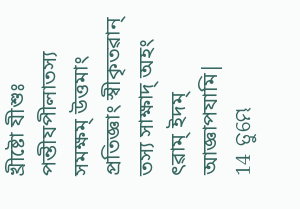খ্রীষ্টো যীশুঃ পন্তীযপীলাতস্য সমক্ষম্ উত্তমাং প্রতিজ্ঞাং স্ৱীকৃতৱান্ তস্য সাক্ষাদ্ অহং ৎৱাম্ ইদম্ আজ্ঞাপযামি|
14 ତୁମ୍ଭେ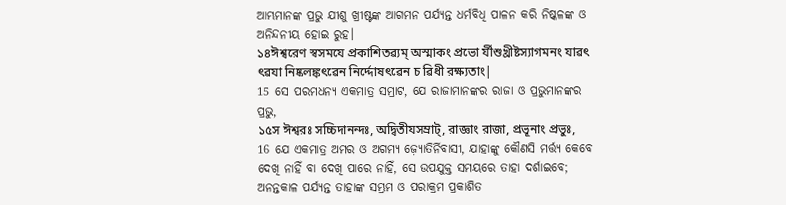ଆମ୍ଭମାନଙ୍କ ପ୍ରଭୁ ଯୀଶୁ ଖ୍ରୀଷ୍ଟଙ୍କ ଆଗମନ ପର୍ଯ୍ୟନ୍ତ ଧର୍ମବିଧି ପାଳନ କରି ନିଷ୍କଳଙ୍କ ଓ ଅନିନ୍ଦନୀୟ ହୋଇ ରୁହ।
১৪ঈশ্ৱরেণ স্ৱসমযে প্রকাশিতৱ্যম্ অস্মাকং প্রভো র্যীশুখ্রীষ্টস্যাগমনং যাৱৎ ৎৱযা নিষ্কলঙ্কৎৱেন নির্দ্দোষৎৱেন চ ৱিধী রক্ষ্যতাং|
15 ସେ ପରମଧନ୍ୟ ଏକମାତ୍ର ସମ୍ରାଟ, ଯେ ରାଜାମାନଙ୍କର ରାଜା ଓ ପ୍ରଭୁମାନଙ୍କର ପ୍ରଭୁ,
১৫স ঈশ্ৱরঃ সচ্চিদানন্দঃ, অদ্ৱিতীযসম্রাট্, রাজ্ঞাং রাজা, প্রভূনাং প্রভুঃ,
16 ଯେ ଏକମାତ୍ର ଅମର ଓ ଅଗମ୍ୟ ଜ଼୍ୟୋତିର୍ନିବାସୀ, ଯାହାଙ୍କୁ କୌଣସି ମର୍ତ୍ତ୍ୟ କେବେ ଦେଖି ନାହିଁ ବା ଦେଖି ପାରେ ନାହିଁ, ସେ ଉପଯୁକ୍ତ ସମୟରେ ତାହା ଦର୍ଶାଇବେ; ଅନନ୍ତକାଳ ପର୍ଯ୍ୟନ୍ତ ତାହାଙ୍କ ସମ୍ଭ୍ରମ ଓ ପରାକ୍ରମ ପ୍ରକାଶିତ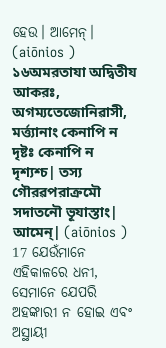ହେଉ। ଆମେନ୍। (aiōnios )
১৬অমরতাযা অদ্ৱিতীয আকরঃ, অগম্যতেজোনিৱাসী, মর্ত্ত্যানাং কেনাপি ন দৃষ্টঃ কেনাপি ন দৃশ্যশ্চ| তস্য গৌরৱপরাক্রমৌ সদাতনৌ ভূযাস্তাং| আমেন্| (aiōnios )
17 ଯେଉଁମାନେ ଏହିକାଳରେ ଧନୀ, ସେମାନେ ଯେପରି ଅହଙ୍କାରୀ ନ ହୋଇ ଏବଂ ଅସ୍ଥାୟୀ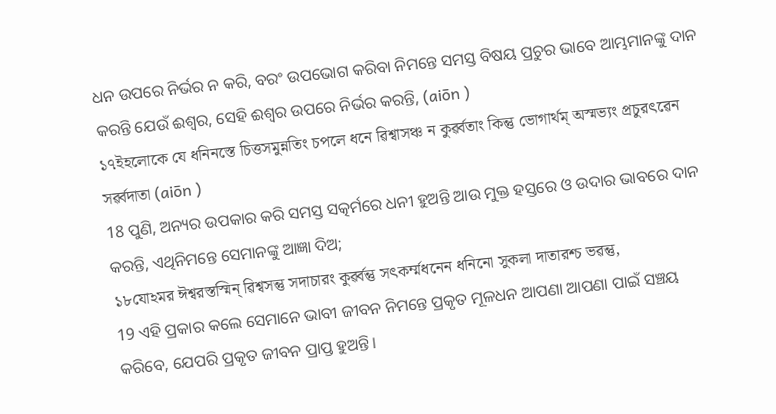ଧନ ଉପରେ ନିର୍ଭର ନ କରି, ବରଂ ଉପଭୋଗ କରିବା ନିମନ୍ତେ ସମସ୍ତ ବିଷୟ ପ୍ରଚୁର ଭାବେ ଆମ୍ଭମାନଙ୍କୁ ଦାନ କରନ୍ତି ଯେଉଁ ଈଶ୍ବର, ସେହି ଈଶ୍ବର ଉପରେ ନିର୍ଭର କରନ୍ତି, (aiōn )
১৭ইহলোকে যে ধনিনস্তে চিত্তসমুন্নতিং চপলে ধনে ৱিশ্ৱাসঞ্চ ন কুর্ৱ্ৱতাং কিন্তু ভোগার্থম্ অস্মভ্যং প্রচুরৎৱেন সর্ৱ্ৱদাতা (aiōn )
18 ପୁଣି, ଅନ୍ୟର ଉପକାର କରି ସମସ୍ତ ସତ୍କର୍ମରେ ଧନୀ ହୁଅନ୍ତି ଆଉ ମୁକ୍ତ ହସ୍ତରେ ଓ ଉଦାର ଭାବରେ ଦାନ କରନ୍ତି, ଏଥିନିମନ୍ତେ ସେମାନଙ୍କୁ ଆଜ୍ଞା ଦିଅ;
১৮যোঽমর ঈশ্ৱরস্তস্মিন্ ৱিশ্ৱসন্তু সদাচারং কুর্ৱ্ৱন্তু সৎকর্ম্মধনেন ধনিনো সুকলা দাতারশ্চ ভৱন্তু,
19 ଏହି ପ୍ରକାର କଲେ ସେମାନେ ଭାବୀ ଜୀବନ ନିମନ୍ତେ ପ୍ରକୃତ ମୂଳଧନ ଆପଣା ଆପଣା ପାଇଁ ସଞ୍ଚୟ କରିବେ, ଯେପରି ପ୍ରକୃତ ଜୀବନ ପ୍ରାପ୍ତ ହୁଅନ୍ତି।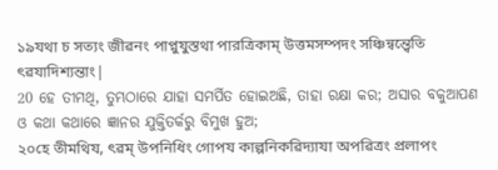১৯যথা চ সত্যং জীৱনং পাপ্নুযুস্তথা পারত্রিকাম্ উত্তমসম্পদং সঞ্চিন্ৱন্ত্ৱেতি ৎৱযাদিশ্যন্তাং|
20 ହେ ତୀମଥି, ତୁମ୍ଭଠାରେ ଯାହା ସମର୍ପିତ ହୋଇଅଛି, ତାହା ରକ୍ଷା କର; ଅସାର ବକୁଆପଣ ଓ କଥା କଥାରେ ଜ୍ଞାନର ଯୁକ୍ତିତର୍କରୁ ବିମୁଖ ହୁଅ;
২০হে তীমথিয, ৎৱম্ উপনিধিং গোপয কাল্পনিকৱিদ্যাযা অপৱিত্রং প্রলাপং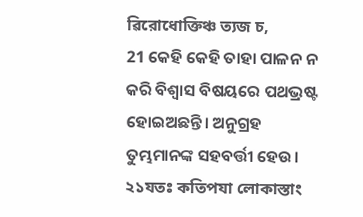ৱিরোধোক্তিঞ্চ ত্যজ চ,
21 କେହି କେହି ତାହା ପାଳନ ନ କରି ବିଶ୍ୱାସ ବିଷୟରେ ପଥଭ୍ରଷ୍ଟ ହୋଇଅଛନ୍ତି। ଅନୁଗ୍ରହ ତୁମ୍ଭମାନଙ୍କ ସହବର୍ତ୍ତୀ ହେଉ।
২১যতঃ কতিপযা লোকাস্তাং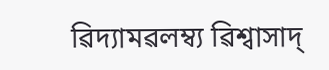ৱিদ্যামৱলম্ব্য ৱিশ্ৱাসাদ্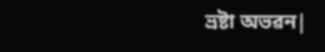ভ্রষ্টা অভৱন|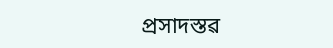প্রসাদস্তৱ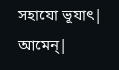সহাযো ভূযাৎ| আমেন্|